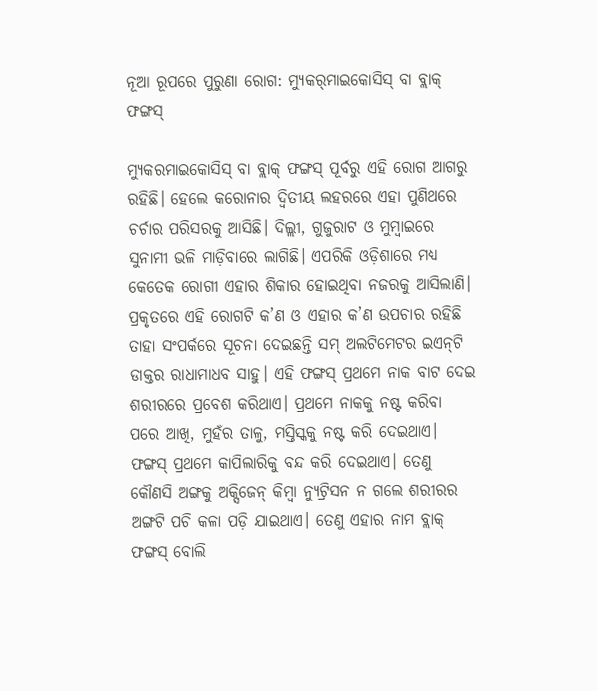ନୂଆ ରୂପରେ ପୁରୁଣା ରୋଗ: ମ୍ୟୁକର୍‌ମାଇକୋସିସ୍ ବା ବ୍ଲାକ୍ ଫଙ୍ଗସ୍

ମ୍ୟୁକରମାଇକୋସିସ୍ ବା ବ୍ଲାକ୍ ଫଙ୍ଗସ୍ ପୂର୍ବରୁ ଏହି ରୋଗ ଆଗରୁ ରହିଛି। ହେଲେ କରୋନାର ଦ୍ବିତୀୟ ଲହରରେ ଏହା ପୁଣିଥରେ ଚର୍ଚାର ପରିସରକୁ ଆସିଛି। ଦିଲ୍ଲୀ, ଗୁଜୁରାଟ ଓ ମୁମ୍ବାଇରେ ସୁନାମୀ ଭଳି ମାଡ଼ିବାରେ ଲାଗିଛି। ଏପରିକି ଓଡ଼ିଶାରେ ମଧ୍ୟ କେତେକ ରୋଗୀ ଏହାର ଶିକାର ହୋଇଥିବା ନଜରକୁ ଆସିଲାଣି। ପ୍ରକୃତରେ ଏହି ରୋଗଟି କ’ଣ ଓ ଏହାର କ’ଣ ଉପଚାର ରହିଛି ତାହା ସଂପର୍କରେ ସୂଚନା ଦେଇଛନ୍ତି ସମ୍ ଅଲଟିମେଟର ଇଏନ୍‌ଟି ଡାକ୍ତର ରାଧାମାଧବ ସାହୁ। ଏହି ଫଙ୍ଗସ୍‌ ପ୍ରଥମେ ନାକ ବାଟ ଦେଇ ଶରୀରରେ ପ୍ରବେଶ କରିଥାଏ। ପ୍ରଥମେ ନାକକୁ ନଷ୍ଟ କରିବା ପରେ ଆଖି, ମୁହଁର ତାଳୁ, ମସ୍ତିସ୍କକୁ ନଷ୍ଟ କରି ଦେଇଥାଏ। ଫଙ୍ଗସ୍‌ ପ୍ରଥମେ କାପିଲାରିକୁ ବନ୍ଦ କରି ଦେଇଥାଏ। ତେଣୁ କୌଣସି ଅଙ୍ଗକୁ ଅକ୍ସିଜେନ୍ କିମ୍ବା ନ୍ୟୁଟ୍ରିସନ ନ ଗଲେ ଶରୀରର ଅଙ୍ଗଟି ପଚି କଳା ପଡ଼ି ଯାଇଥାଏ। ତେଣୁ ଏହାର ନାମ ବ୍ଲାକ୍ ଫଙ୍ଗସ୍ ବୋଲି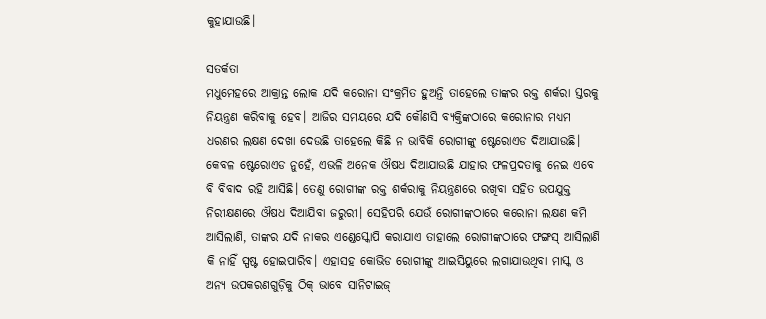କୁହାଯାଉଛି।

ସତର୍କତା
ମଧୁମେହରେ ଆକ୍ରାନ୍ତ ଲୋକ ଯଦି କରୋନା ସଂକ୍ରମିତ ହୁଅନ୍ତି ତାହେଲେ ତାଙ୍କର ରକ୍ତ ଶର୍କରା ସ୍ତରକୁ ନିୟନ୍ତ୍ରଣ କରିବାକୁ ହେବ। ଆଜିର ସମୟରେ ଯଦି କୌଣସି ବ୍ୟକ୍ତିଙ୍କଠାରେ କରୋନାର ମଧ୍ୟମ ଧରଣର ଲକ୍ଷଣ ଦେଖା ଦେଉଛି ତାହେଲେ କିଛି ନ ଭାବିକି ରୋଗୀଙ୍କୁ ଷ୍ଟେରୋଏଡ ଦିଆଯାଉଛି। କେବଳ ଷ୍ଟେରୋଏଡ ନୁହେଁ, ଏଭଳି ଅନେକ ଔଷଧ ଦିଆଯାଉଛି ଯାହାର ଫଳପ୍ରଦତାକୁ ନେଇ ଏବେ ବି ବିବାଦ ରହି ଆସିଛି। ତେଣୁ ରୋଗୀଙ୍କ ରକ୍ତ ଶର୍କରାକୁ ନିୟନ୍ତ୍ରଣରେ ରଖିବା ସହିତ ଉପଯୁକ୍ତ ନିରୀକ୍ଷଣରେ ଔଷଧ ଦିଆଯିବା ଜରୁରୀ। ସେହିପରି ଯେଉଁ ରୋଗୀଙ୍କଠାରେ କରୋନା ଲକ୍ଷଣ କମି ଆସିଲାଣି, ତାଙ୍କର ଯଦି ନାକର ଏଣ୍ଡେସ୍କୋପି କରାଯାଏ ତାହାଲେ ରୋଗୀଙ୍କଠାରେ ଫଙ୍ଗସ୍ ଆସିଲାଣି କି ନାହିଁ ସ୍ପଷ୍ଟ ହୋଇପାରିବ। ଏହାସହ କୋଭିଡ ରୋଗୀଙ୍କୁ ଆଇସିୟୁରେ ଲଗାଯାଉଥିବା ମାସ୍କ ଓ ଅନ୍ୟ ଉପକରଣଗୁଡ଼ିକୁ ଠିକ୍ ଭାବେ ସାନିଟାଇଜ୍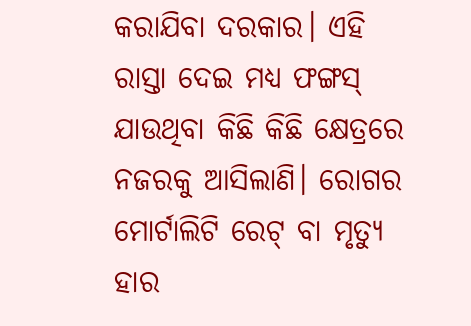କରାଯିବା ଦରକାର। ଏହି ରାସ୍ତା ଦେଇ ମଧ୍ୟ ଫଙ୍ଗସ୍ ଯାଉଥିବା କିଛି କିଛି କ୍ଷେତ୍ରରେ ନଜରକୁ ଆସିଲାଣି। ରୋଗର ମୋର୍ଟାଲିଟି ରେଟ୍‌ ବା ମୃତ୍ୟୁ ହାର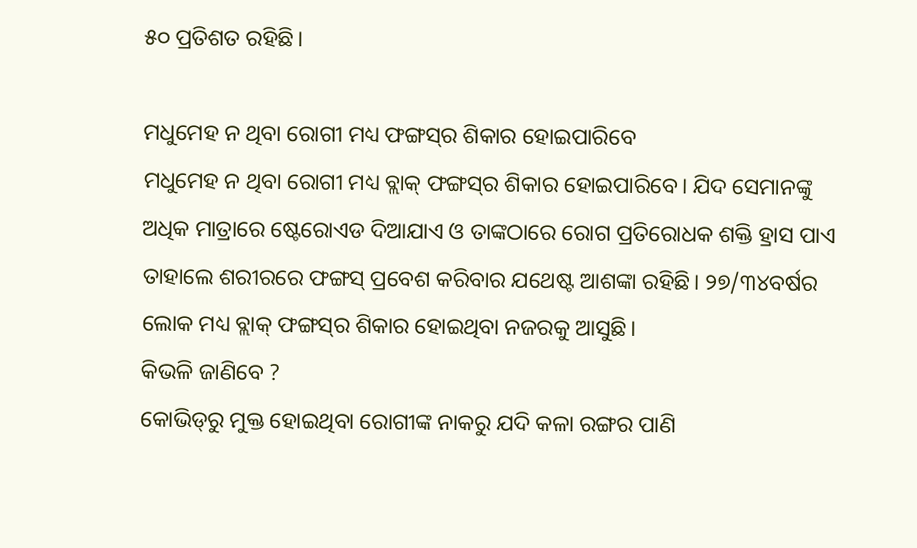୫୦ ପ୍ରତିଶତ ରହିଛି।

ମଧୁମେହ ନ ଥିବା ରୋଗୀ ମଧ୍ୟ ଫଙ୍ଗସ୍‌ର ଶିକାର ହୋଇପାରିବେ
ମଧୁମେହ ନ ଥିବା ରୋଗୀ ମଧ୍ୟ ବ୍ଲାକ୍ ଫଙ୍ଗସ୍‌ର ଶିକାର ହୋଇପାରିବେ। ଯିଦ ସେମାନଙ୍କୁ ଅଧିକ ମାତ୍ରାରେ ଷ୍ଟେରୋଏଡ ଦିଆଯାଏ ଓ ତାଙ୍କଠାରେ ରୋଗ ପ୍ରତିରୋଧକ ଶକ୍ତି ହ୍ରାସ ପାଏ ତାହାଲେ ଶରୀରରେ ଫଙ୍ଗସ୍ ପ୍ରବେଶ କରିବାର ଯଥେଷ୍ଟ ଆଶଙ୍କା ରହିଛି। ୨୭/୩୪ବର୍ଷର ଲୋକ ମଧ୍ୟ ବ୍ଲାକ୍ ଫଙ୍ଗସ୍‌ର ଶିକାର ‌ହୋଇଥିବା ନଜରକୁ ଆସୁଛି।
କିଭଳି ଜାଣିବେ ?
କୋଭିଡ୍‌ରୁ ମୁକ୍ତ ହୋଇଥିବା ରୋଗୀଙ୍କ ନାକରୁ ଯଦି କଳା ରଙ୍ଗର ପାଣି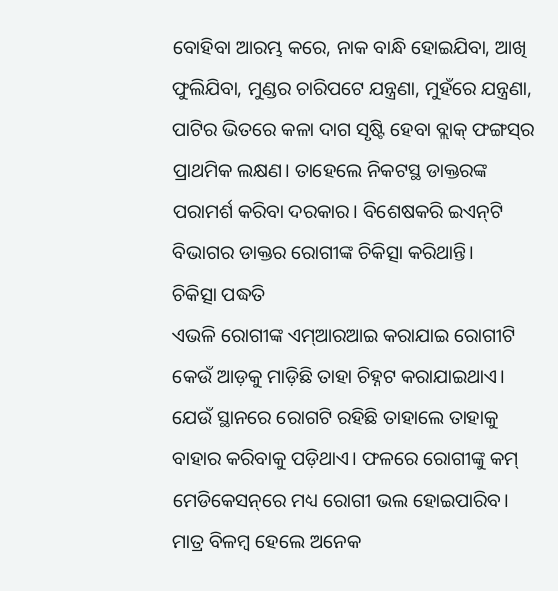ବୋହିବା ଆରମ୍ଭ କରେ, ନାକ ବାନ୍ଧି ହୋଇଯିବା, ଆଖି ଫୁଲିଯିବା, ମୁଣ୍ଡର ଚାରିପଟେ ଯନ୍ତ୍ରଣା, ମୁହଁରେ ଯନ୍ତ୍ରଣା, ପାଟିର ଭିତରେ କଳା ଦାଗ ସୃଷ୍ଟି ହେବା ବ୍ଲାକ୍ ଫଙ୍ଗସ୍‌ର ପ୍ରାଥମିକ ଲକ୍ଷଣ। ତାହେଲେ ନିକଟସ୍ଥ ଡାକ୍ତରଙ୍କ ପରାମର୍ଶ କରିବା ଦରକାର। ବିଶେଷକରି ଇଏନ୍‌ଟି ବିଭାଗର ଡାକ୍ତର ରୋଗୀଙ୍କ ଚିକିତ୍ସା କରିଥାନ୍ତି।
ଚିକିତ୍ସା ପଦ୍ଧତି
ଏଭଳି ‌ରୋଗୀଙ୍କ ଏମ୍‌ଆରଆଇ କରାଯାଇ ରୋଗୀଟି କେଉଁ ଆଡ଼କୁ ମାଡ଼ିଛି ତାହା ଚିହ୍ନଟ କରାଯାଇଥାଏ। ଯେଉଁ ସ୍ଥାନରେ ରୋଗଟି ରହିଛି ତାହାଲେ ତାହାକୁ ବାହାର କରିବାକୁ ପଡ଼ିଥାଏ। ଫଳରେ ରୋଗୀଙ୍କୁ କମ୍ ମେଡିକେସନ୍‌ରେ ମଧ୍ୟ ରୋଗୀ ଭଲ ହୋଇପାରିବ। ମାତ୍ର ବିଳମ୍ବ ହେଲେ ଅନେକ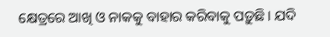କ୍ଷେତ୍ରରେ ଆଖି ଓ ନାକକୁ ବାହାର କରିବାକୁ ପଡ଼ୁଛି। ଯଦି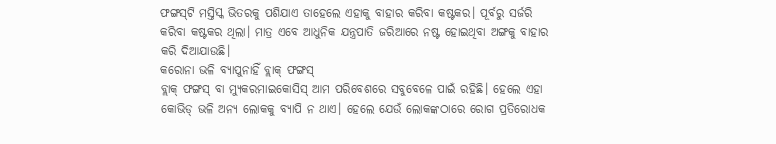ଫଙ୍ଗସ୍‌ଟି ମସ୍ତିସ୍କ ଭିତରକୁ ପଶିଯାଏ ତାହେଲେ ଏହାକୁ ବାହାର କରିବା କଷ୍ଟକର। ପୂର୍ବରୁ ସର୍ଜରି କରିବା କଷ୍ଟକର ଥିଲା। ମାତ୍ର ଏବେ ଆଧୁନିକ ଯନ୍ତ୍ରପାତି ଜରିଆରେ ନଷ୍ଟ ହୋଇଥିବା ଅଙ୍ଗକୁ ବାହାର କରି ଦିଆଯାଉଛି।
କରୋନା ଭଳି ବ୍ୟାପୁନାହିଁ ବ୍ଲାକ୍ ଫଙ୍ଗସ୍
ବ୍ଲାକ୍ ଫଙ୍ଗସ୍ ବା ମ୍ୟୁକରମାଇକୋସିସ୍ ଆମ ପରିବେଶରେ ସବୁବେଳେ ପାଇଁ ରହିଛି। ହେଲେ ଏହା କୋଭିଡ୍‌ ଭଳି ଅନ୍ୟ ଲୋକକୁ ବ୍ୟାପି ନ ଥାଏ। ହେଲେ ଯେଉଁ ଲୋକଙ୍କଠାରେ ରୋଗ ପ୍ରତିରୋଧକ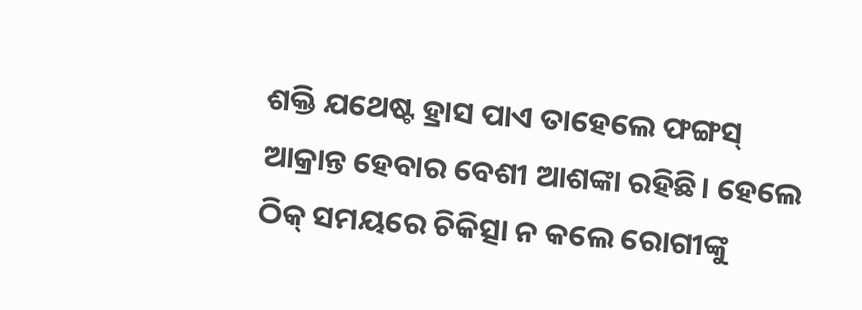ଶକ୍ତି ଯଥେଷ୍ଟ ହ୍ରାସ ପାଏ ତାହେଲେ ‌ଫଙ୍ଗସ୍ ଆକ୍ରାନ୍ତ ହେବାର ବେଶୀ ଆଶଙ୍କା ରହିଛି। ହେଲେ ଠିକ୍ ସମୟରେ ଚିକିତ୍ସା ନ କଲେ ରୋଗୀଙ୍କୁ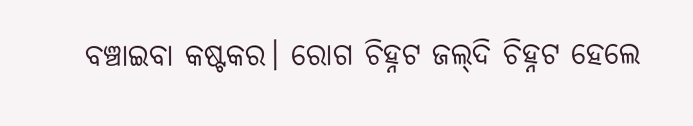ବଞ୍ଚାଇବା କଷ୍ଟକର। ରୋଗ ଚିହ୍ନଟ ଜଲ୍‌ଦି ଚିହ୍ନଟ ହେଲେ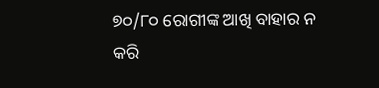୭୦/୮୦ ରୋଗୀଙ୍କ ଆଖି ବାହାର ନ କରି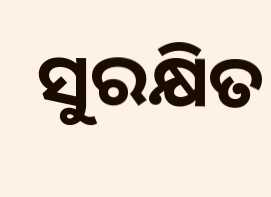ସୁରକ୍ଷିତ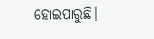ହୋଇପାରୁଛି।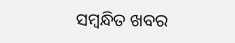ସମ୍ବନ୍ଧିତ ଖବର